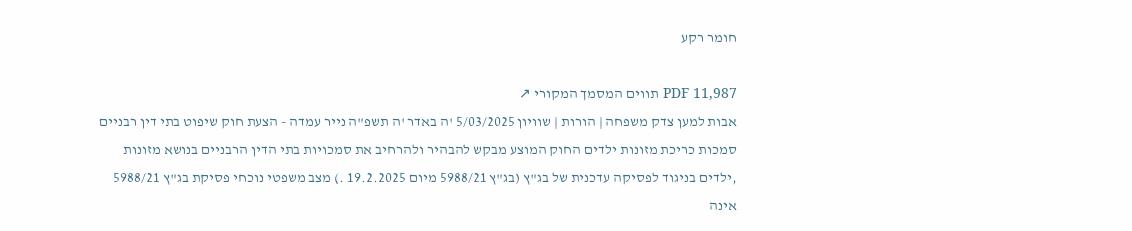חומר רקע

PDF 11,987 תווים המסמך המקורי ↗
אבות למען צדק משפחה | הורות | שוויון 5/03/2025 'ה באדר 'ה תשפ"ה נייר עמדה - הצעת חוק שיפוט בתי דין רבניים סמכות כריכת מזונות ילדים החוק המוצע מבקש להבהיר ולהרחיב את סמכויות בתי הדין הרבניים בנושא מזונות ,ילדים בניגוד לפסיקה עדכנית של בג"ץ (בג"ץ 5988/21 מיום 19.2.2025 .) מצב משפטי נוכחי פסיקת בג"ץ 5988/21 אינה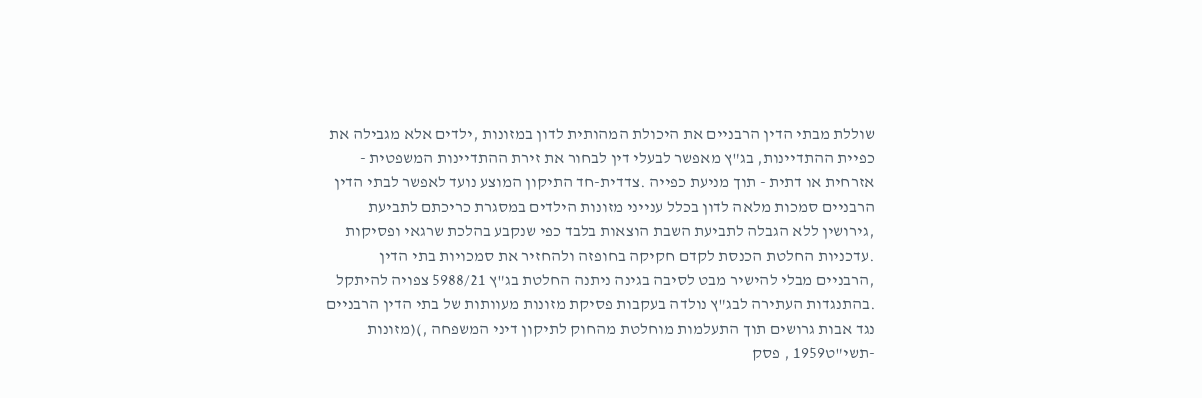שוללת מבתי הדין הרבניים את היכולת המהותית לדון במזונות ,ילדים אלא מגבילה את כפיית ההתדיינות, בג"ץ מאפשר לבעלי דין לבחור את זירת ההתדיינות המשפטית - אזרחית או דתית - תוך מניעת כפייה .צדדית-חד התיקון המוצע נועד לאפשר לבתי הדין הרבניים סמכות מלאה לדון בכלל ענייני מזונות הילדים במסגרת כריכתם לתביעת ,גירושין ללא הגבלה לתביעת השבת הוצאות בלבד כפי שנקבע בהלכת שרגאי ופסיקות .עדכניות החלטת הכנסת לקדם חקיקה בחופזה ולהחזיר את סמכויות בתי הדין ,הרבניים מבלי להישיר מבט לסיבה בגינה ניתנה החלטת בג"ץ 5988/21 צפויה להיתקל .בהתנגדות העתירה לבג"ץ נולדה בעקבות פסיקת מזונות מעוותות של בתי הדין הרבניים נגד אבות גרושים תוך התעלמות מוחלטת מהחוק לתיקון דיני המשפחה ,)(מזונות -תשי"ט1959 , פסק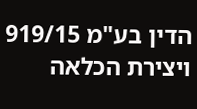הדין בע"מ 919/15 ויצירת הכלאה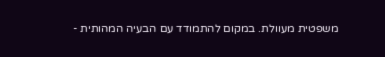משפטית מעוולת. במקום להתמודד עם הבעיה המהותית -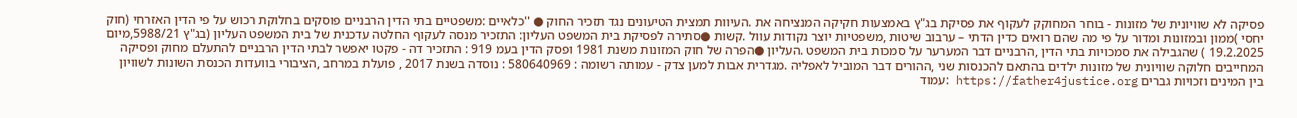פסיקה לא שוויונית של מזונות - בוחר המחוקק לעקוף את פסיקת בג"ץ באמצעות חקיקה המנציחה את .העיוות תמצית הטיעונים נגד תזכיר החוק ● ''כלאיים :משפטיים בתי הדין הרבניים פוסקים בחלוקת רכוש על פי הדין האזרחי (חוק יחסי )ממון ובמזונות ומדור על פי מה שהם רואים כדין הדתי – ערבוב שיטות ,משפטיות יוצר נקודות עוול .קשות ●סתירה לפסיקת בית המשפט העליון: התזכיר מנסה לעקוף החלטה עדכנית של בית המשפט העליון (בג"ץ 5988/21,מיום 19.2.2025 ) שהגבילה את סמכויות בתי הדין ,הרבניים דבר המערער על סמכות בית המשפט .העליון ●הפרה של חוק המזונות משנת 1981 ופסק הדין בעמ 919 : התזכיר דה - פקטו יאפשר לבתי הדין הרבניים להתעלם מחוק ופסיקה המחייבים חלוקה שוויונית של מזונות ילדים בהתאם להכנסות שני ,ההורים דבר המוביל לאפליה .מגדרית אבות למען צדק - עמותה רשומה : 580640969 : נוסדה בשנת 2017 , פועלת במרחב ,הציבורי בוועדות הכנסת השונות לשוויון בין המינים וזכויות גברים https://father4justice.org :עמוד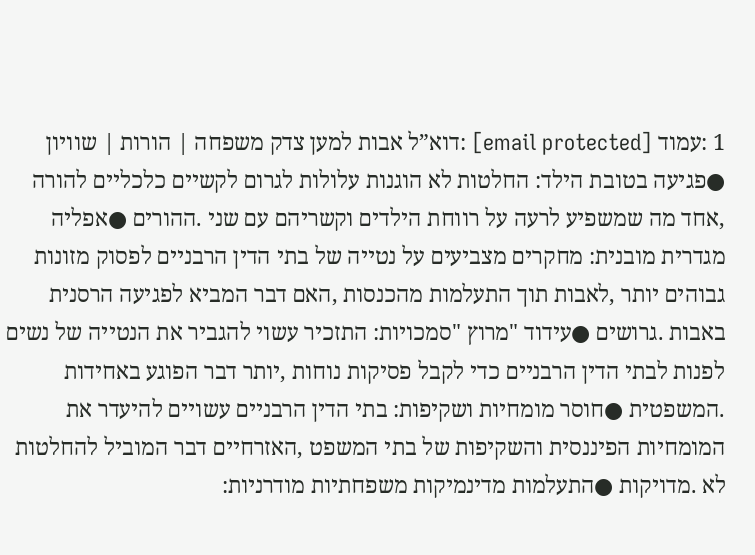1 :עמוד [email protected] :דוא”ל אבות למען צדק משפחה | הורות | שוויון ●פגיעה בטובת הילד: החלטות לא הוגנות עלולות לגרום לקשיים כלכליים להורה ,אחד מה שמשפיע לרעה על רווחת הילדים וקשריהם עם שני .ההורים ●אפליה מגדרית מובנית: מחקרים מצביעים על נטייה של בתי הדין הרבניים לפסוק מזונות גבוהים יותר ,לאבות תוך התעלמות מהכנסות ,האם דבר המביא לפגיעה הרסנית באבות .גרושים ●עידוד "מרוץ "סמכויות: התזכיר עשוי להגביר את הנטייה של נשים לפנות לבתי הדין הרבניים כדי לקבל פסיקות נוחות ,יותר דבר הפוגע באחידות .המשפטית ●חוסר מומחיות ושקיפות: בתי הדין הרבניים עשויים להיעדר את המומחיות הפיננסית והשקיפות של בתי המשפט ,האזרחיים דבר המוביל להחלטות לא .מדויקות ●התעלמות מדינמיקות משפחתיות מודרניות: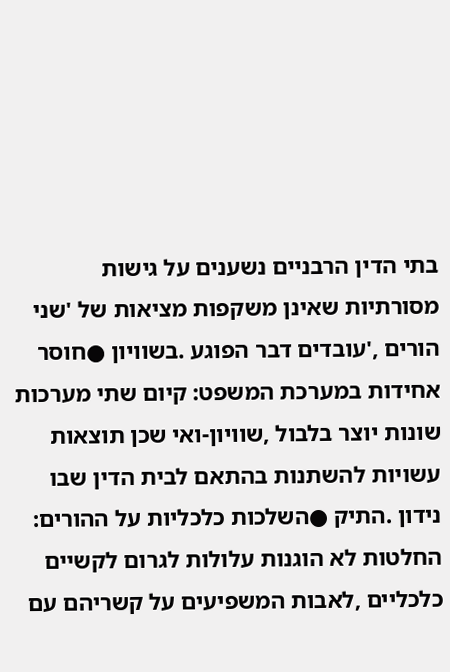בתי הדין הרבניים נשענים על גישות מסורתיות שאינן משקפות מציאות של 'שני הורים ,'עובדים דבר הפוגע .בשוויון ●חוסר אחידות במערכת המשפט: קיום שתי מערכות שונות יוצר בלבול ,שוויון-ואי שכן תוצאות עשויות להשתנות בהתאם לבית הדין שבו נידון .התיק ●השלכות כלכליות על ההורים: החלטות לא הוגנות עלולות לגרום לקשיים כלכליים ,לאבות המשפיעים על קשריהם עם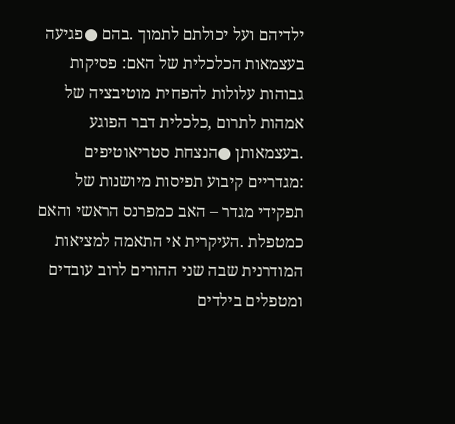ילדיהם ועל יכולתם לתמוך .בהם ●פגיעה בעצמאות הכלכלית של האם: פסיקות גבוהות עלולות להפחית מוטיבציה של אמהות לתרום ,כלכלית דבר הפוגע .בעצמאותן ●הנצחת סטריאוטיפים :מגדריים קיבוע תפיסות מיושנות של תפקידי מגדר – האב כמפרנס הראשי והאם כמטפלת .העיקרית אי התאמה למציאות המודרנית שבה שני ההורים לרוב עובדים ומטפלים בילדים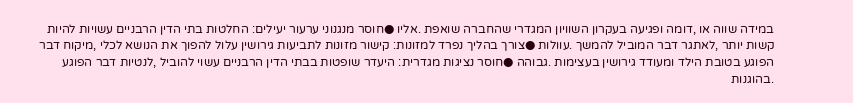במידה שווה או ,דומה ופגיעה בעקרון השוויון המגדרי שהחברה שואפת .אליו ●חוסר מנגנוני ערעור יעילים: החלטות בתי הדין הרבניים עשויות להיות קשות יותר ,לאתגר דבר המוביל להמשך .עוולות ●צורך בהליך נפרד למזונות: קישור מזונות לתביעות גירושין עלול להפוך את הנושא לכלי ,מיקוח דבר הפוגע בטובת הילד ומעודד גירושין בעצימות .גבוהה ●חוסר נציגות מגדרית: היעדר שופטות בבתי הדין הרבניים עשוי להוביל ,לנטיות דבר הפוגע .בהוגנות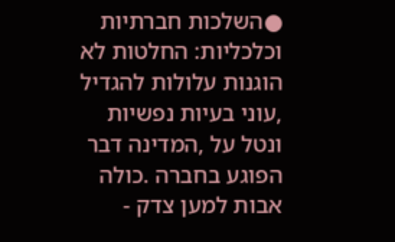●השלכות חברתיות וכלכליות: החלטות לא הוגנות עלולות להגדיל ,עוני בעיות נפשיות ונטל על ,המדינה דבר הפוגע בחברה .כולה אבות למען צדק -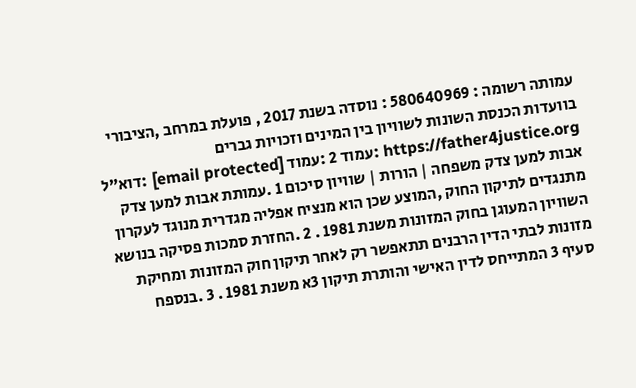עמותה רשומה : 580640969 : נוסדה בשנת 2017 , פועלת במרחב ,הציבורי בוועדות הכנסת השונות לשוויון בין המינים וזכויות גברים https://father4justice.org :עמוד 2 :עמוד [email protected] :דוא”ל אבות למען צדק משפחה | הורות | שוויון סיכום 1 .עמותת אבות למען צדק מתנגדים לתיקון החוק ,המוצע שכן הוא מנציח אפליה מגדרית מנוגד לעקרון השוויון המעוגן בחוק המזונות משנת 1981 . 2 .החזרת סמכות פסיקה בנושא מזונות לבתי הדין הרבנים תתאפשר רק לאחר תיקון חוק המזונות ומחיקת סעיף 3 המתייחס לדין האישי והותרת תיקון 3א משנת 1981 . 3 .בנספח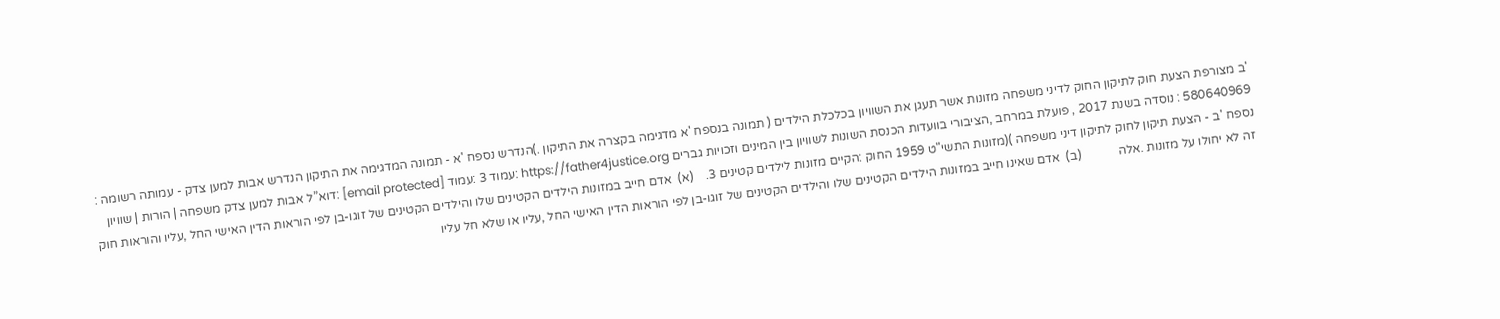'ב מצורפת הצעת חוק לתיקון החוק לדיני משפחה מזונות אשר תעגן את השוויון בכלכלת הילדים ( תמונה בנספח 'א מדגימה בקצרה את התיקון .)הנדרש נספח 'א - תמונה המדגימה את התיקון הנדרש אבות למען צדק - עמותה רשומה : 580640969 : נוסדה בשנת 2017 , פועלת במרחב ,הציבורי בוועדות הכנסת השונות לשוויון בין המינים וזכויות גברים https://father4justice.org :עמוד 3 :עמוד [email protected] :דוא”ל אבות למען צדק משפחה | הורות | שוויון נספח 'ב - הצעת תיקון לחוק לתיקון דיני משפחה )(מזונות התשי"ט 1959 החוק :הקיים מזונות לילדים קטינים 3.    (א)  אדם חייב במזונות הילדים הקטינים שלו והילדים הקטינים של זוגו-בן לפי הוראות הדין האישי החל ,עליו והוראות חוק זה לא יחולו על מזונות .אלה            (ב)  אדם שאינו חייב במזונות הילדים הקטינים שלו והילדים הקטינים של זוגו-בן לפי הוראות הדין האישי החל ,עליו או שלא חל עליו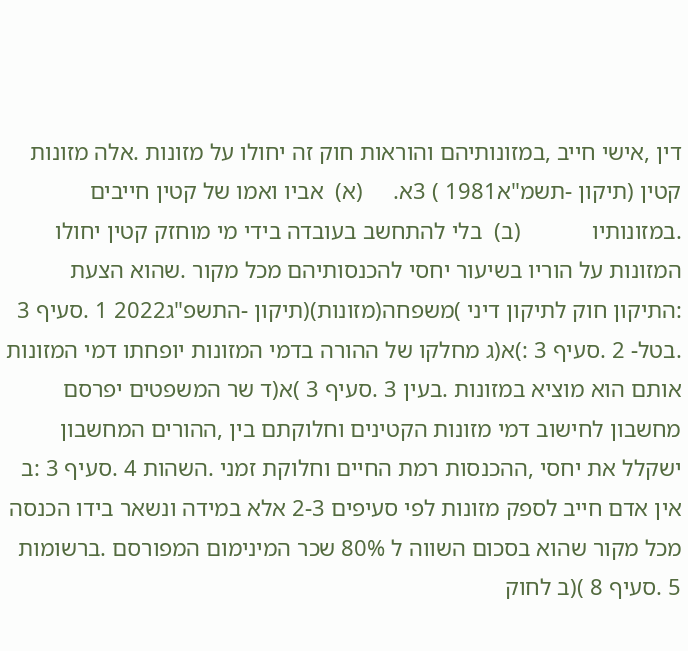דין ,אישי חייב ,במזונותיהם והוראות חוק זה יחולו על מזונות .אלה מזונות קטין (תיקון -תשמ"א1981 ) 3א.     (א)  אביו ואמו של קטין חייבים .במזונותיו            (ב)  בלי להתחשב בעובדה בידי מי מוחזק קטין יחולו המזונות על הוריו בשיעור יחסי להכנסותיהם מכל מקור .שהוא הצעת :התיקון חוק לתיקון דיני )משפחה(מזונות)(תיקון -התשפ"ג2022 1 .סעיף 3 .בטל- 2 .סעיף 3 :)א(ג מחלקו של ההורה בדמי המזונות יופחתו דמי המזונות אותם הוא מוציא במזונות .בעין 3 .סעיף 3 )א(ד שר המשפטים יפרסם מחשבון לחישוב דמי מזונות הקטינים וחלוקתם בין ,ההורים המחשבון ישקלל את יחסי ,ההכנסות רמת החיים וחלוקת זמני .השהות 4 .סעיף 3 :ב אין אדם חייב לספק מזונות לפי סעיפים 2-3 אלא במידה ונשאר בידו הכנסה מכל מקור שהוא בסכום השווה ל 80% שכר המינימום המפורסם .ברשומות 5 .סעיף 8 )(ב לחוק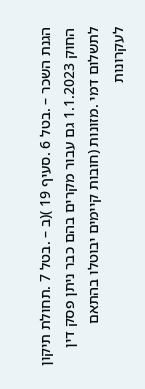הגנת השכר – .בטל 6 .סעיף 19 )(ב – .בטל 7 .תחולת תיקון החוק 1.1.2023 גם עבור מקרים בהם כבר ניתן פסק דין לתשלום דמי .מזונות (חובות קיימים יבוטלו בהתאם לעקרונות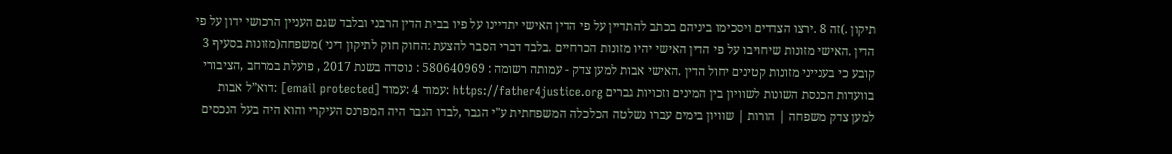תיקון .)זה 8 .ירצו הצדדים ויסכימו ביניהם בכתב להתדיין על פי הדין האישי יתדיינו על פיו בבית הדין הרבני ובלבד שגם העניין הרכושי ידון על פי הדין .האישי מזונות שיחויבו על פי הדין האישי יהיו מזונות הכרחיים .בלבד דברי הסבר להצעת :החוק חוק לתיקון דיני )משפחה(מזונות בסעיף 3 קובע כי בענייני מזונות קטינים יחול הדין .האישי אבות למען צדק - עמותה רשומה : 580640969 : נוסדה בשנת 2017 , פועלת במרחב ,הציבורי בוועדות הכנסת השונות לשוויון בין המינים וזכויות גברים https://father4justice.org :עמוד 4 :עמוד [email protected] :דוא”ל אבות למען צדק משפחה | הורות | שוויון בימים עברו נשלטה הכלכלה המשפחתית ע"י הגבר ,לבדו הגבר היה המפרנס העיקרי והוא היה בעל הנכסים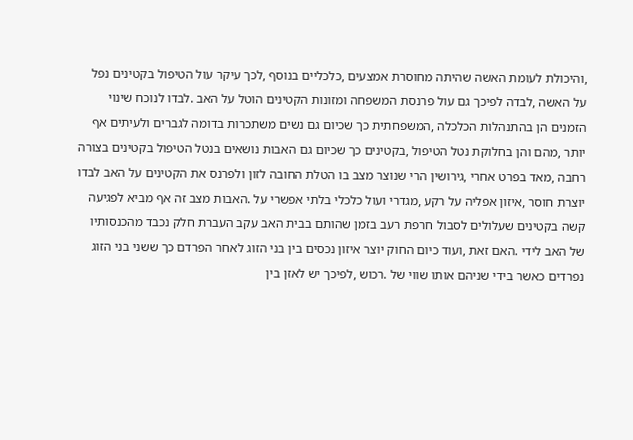,והיכולת לעומת האשה שהיתה מחוסרת אמצעים ,כלכליים בנוסף ,לכך עיקר עול הטיפול בקטינים נפל על האשה ,לבדה לפיכך גם עול פרנסת המשפחה ומזונות הקטינים הוטל על האב .לבדו לנוכח שינוי הזמנים הן בהתנהלות הכלכלה ,המשפחתית כך שכיום גם נשים משתכרות בדומה לגברים ולעיתים אף יותר ,מהם והן בחלוקת נטל הטיפול ,בקטינים כך שכיום גם האבות נושאים בנטל הטיפול בקטינים בצורה רחבה ,מאד בפרט אחרי ,גירושין הרי שנוצר מצב בו הטלת החובה לזון ולפרנס את הקטינים על האב לבדו יוצרת חוסר ,איזון אפליה על רקע ,מגדרי ועול כלכלי בלתי אפשרי על .האבות מצב זה אף מביא לפגיעה קשה בקטינים שעלולים לסבול חרפת רעב בזמן שהותם בבית האב עקב העברת חלק נכבד מהכנסותיו של האב לידי .האם זאת ,ועוד כיום החוק יוצר איזון נכסים בין בני הזוג לאחר הפרדם כך ששני בני הזוג נפרדים כאשר בידי שניהם אותו שווי של .רכוש ,לפיכך יש לאזן בין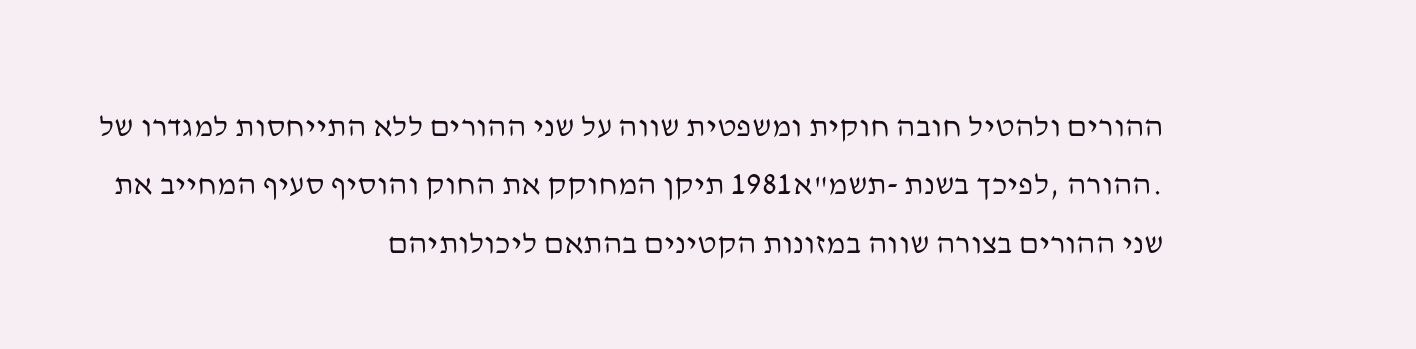ההורים ולהטיל חובה חוקית ומשפטית שווה על שני ההורים ללא התייחסות למגדרו של .ההורה ,לפיכך בשנת -תשמ"א1981 תיקן המחוקק את החוק והוסיף סעיף המחייב את שני ההורים בצורה שווה במזונות הקטינים בהתאם ליכולותיהם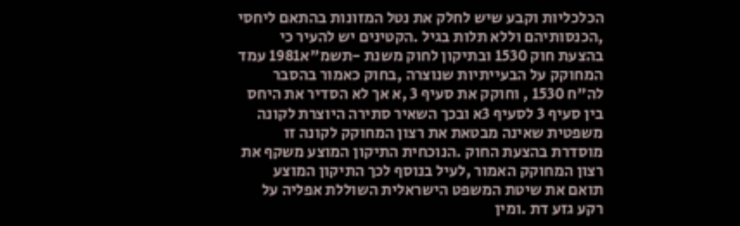הכלכליות וקבע שיש לחלק את נטל המזונות בהתאם ליחסי ,הכנסותיהם וללא תלות בגיל .הקטינים יש להעיר כי בהצעת חוק 1530 ובתיקון לחוק משנת -תשמ"א1981 עמד המחוקק על הבעייתיות שנוצרה ,בחוק כאמור בהסבר לה"ח 1530 , וחוקק את סעיף 3 ,א אך לא הסדיר את היחס בין סעיף 3 לסעיף 3א ובכך השאיר סתירה היוצרת לקונה משפטית שאינה מבטאת את רצון המחוקק לקונה זו מוסדרת בהצעת החוק .הנוכחית התיקון המוצע משקף את רצון המחוקק האמור ,לעיל בנוסף לכך התיקון המוצע תואם את שיטת המשפט הישראלית השוללת אפליה על רקע גזע דת .ומין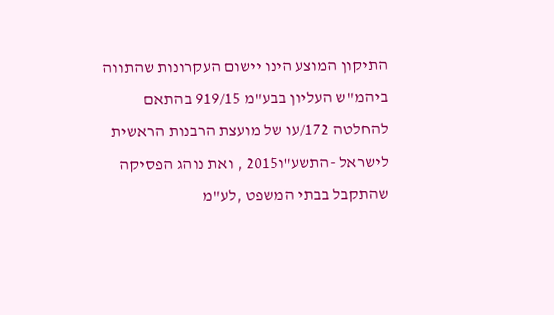התיקון המוצע הינו יישום העקרונות שהתווה ביהמ"ש העליון בבע"מ 919/15 בהתאם להחלטה 172/עו של מועצת הרבנות הראשית לישראל -התשע"ו2015 , ואת נוהג הפסיקה שהתקבל בבתי המשפט ,לע"מ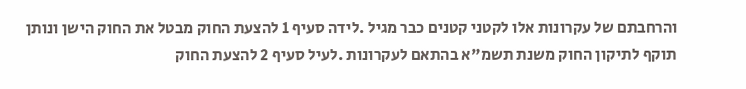והרחבתם של עקרונות אלו לקטני קטנים כבר מגיל .לידה סעיף 1 להצעת החוק מבטל את החוק הישן ונותן תוקף לתיקון החוק משנת תשמ"א בהתאם לעקרונות .לעיל סעיף 2 להצעת החוק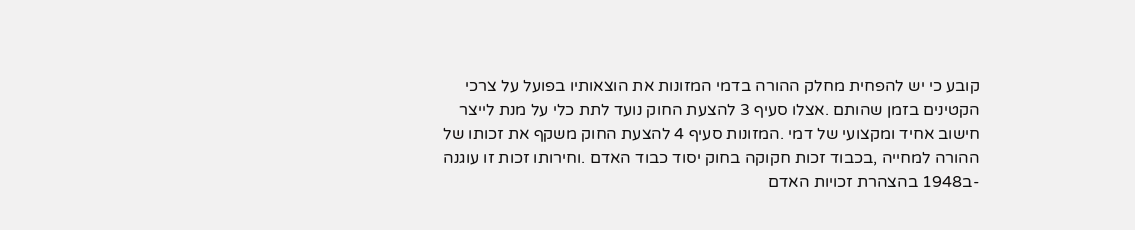קובע כי יש להפחית מחלק ההורה בדמי המזונות את הוצאותיו בפועל על צרכי הקטינים בזמן שהותם .אצלו סעיף 3 להצעת החוק נועד לתת כלי על מנת לייצר חישוב אחיד ומקצועי של דמי .המזונות סעיף 4 להצעת החוק משקף את זכותו של ההורה למחייה ,בכבוד זכות חקוקה בחוק יסוד כבוד האדם .וחירותו זכות זו עוגנה -ב1948 בהצהרת זכויות האדם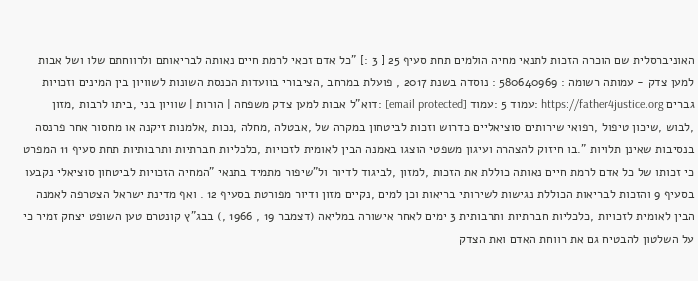האוניברסלית שם הוכרה הזכות לתנאי מחיה הולמים תחת סעיף 25 [ 3 :] "כל אדם זכאי לרמת חיים נאותה לבריאותם ולרווחתם שלו ושל אבות למען צדק - עמותה רשומה : 580640969 : נוסדה בשנת 2017 , פועלת במרחב ,הציבורי בוועדות הכנסת השונות לשוויון בין המינים וזכויות גברים https://father4justice.org :עמוד 5 :עמוד [email protected] :דוא”ל אבות למען צדק משפחה | הורות | שוויון בני ,ביתו לרבות ,מזון ,לבוש ,שיכון טיפול ,רפואי שירותים סוציאליים כדרוש וזכות לביטחון במקרה של ,אבטלה ,מחלה ,נכות ,אלמנות זיקנה או מחסור אחר פרנסה בנסיבות שאינן תלויות ".בו חיזוק להצהרה ועיגון משפטי הוצגו באמנה הבין לאומית לזכויות ,כלכליות חברתיות ותרבותיות תחת סעיף 11 המפרט כי זכותו של כל אדם לרמת חיים נאותה כוללת את הזכות ,למזון ,לביגוד לדיור ול"שיפור מתמיד בתנאי "המחיה הזכויות לביטחון סוציאלי נקבעו בסעיף 9 והזכות לבריאות הכוללת נגישות לשירותי בריאות וכן למים ,נקיים מזון ודיור מפורטת בסעיף 12 . ואף מדינת ישראל הצטרפה לאמנה הבין לאומית לזכויות ,כלכליות חברתיות ותרבותית 3 ימים לאחר אישורה במליאה (דצמבר 19 , 1966 ,) בבג"ץ קונטרם טען השופט יצחק זמיר כי על השלטון להבטיח גם את רווחת האדם ואת הצדק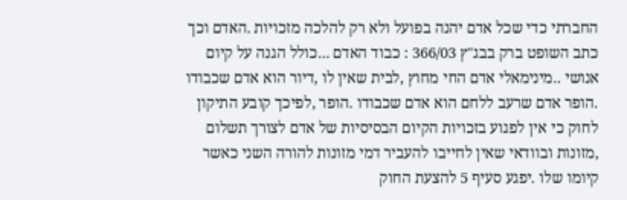החברתי כדי שכל אדם יהנה בפועל ולא רק להלכה מזכויות .האדם וכך כתב השופט ברק בבג"ץ 366/03 : כבוד האדם ...כולל הגנה על קיום אנושי ..מינימאלי אדם החי מחוץ ,לבית שאין לו ,דיור הוא אדם שכבודו .הופר אדם שרעב ללחם הוא אדם שכבודו .הופר ,לפיכך קובע התיקון לחוק כי אין לפגוע בזכויות הקיום הבסיסיות של אדם לצורך תשלום ,מזונות ובוודאי שאין לחייבו להעביר דמי מזונות להורה השני כאשר קיומו שלו .יפגע סעיף 5 להצעת החוק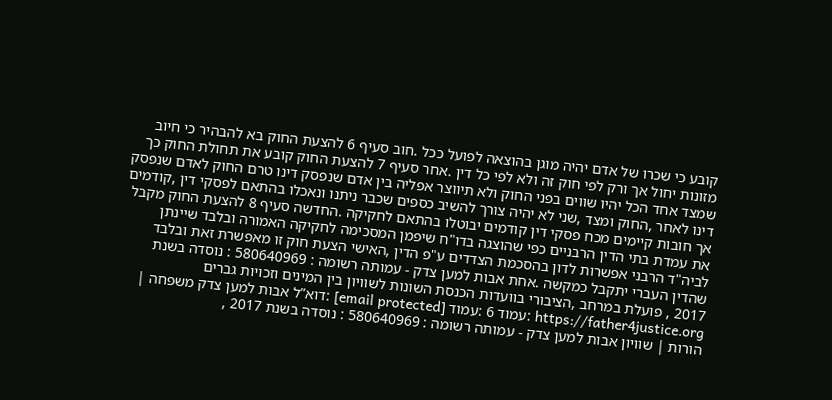קובע כי שכרו של אדם יהיה מוגן בהוצאה לפועל ככל .חוב סעיף 6 להצעת החוק בא להבהיר כי חיוב מזונות יחול אך ורק לפי חוק זה ולא לפי כל דין .אחר סעיף 7 להצעת החוק קובע את תחולת החוק כך שמצד אחד הכל יהיו שווים בפני החוק ולא תיווצר אפליה בין אדם שנפסק דינו טרם החוק לאדם שנפסק דינו לאחר ,החוק ומצד ,שני לא יהיה צורך להשיב כספים שכבר ניתנו ונאכלו בהתאם לפסקי דין ,קודמים אך חובות קיימים מכח פסקי דין קודמים יבוטלו בהתאם לחקיקה .החדשה סעיף 8 להצעת החוק מקבל את עמדת בתי הדין הרבניים כפי שהוצגה בדו"ח שיפמן המסכימה לחקיקה האמורה ובלבד שיינתן לביה"ד הרבני אפשרות לדון בהסכמת הצדדים ע"פ הדין ,האישי הצעת חוק זו מאפשרת זאת ובלבד שהדין העברי יתקבל כמקשה .אחת אבות למען צדק - עמותה רשומה : 580640969 : נוסדה בשנת 2017 , פועלת במרחב ,הציבורי בוועדות הכנסת השונות לשוויון בין המינים וזכויות גברים https://father4justice.org :עמוד 6 :עמוד [email protected] :דוא”ל אבות למען צדק משפחה | הורות | שוויון אבות למען צדק - עמותה רשומה : 580640969 : נוסדה בשנת 2017 ,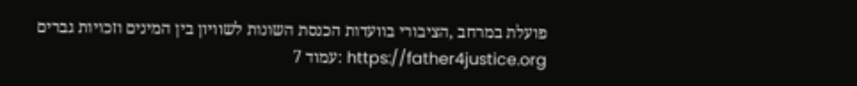פועלת במרחב ,הציבורי בוועדות הכנסת השונות לשוויון בין המינים וזכויות גברים https://father4justice.org :עמוד 7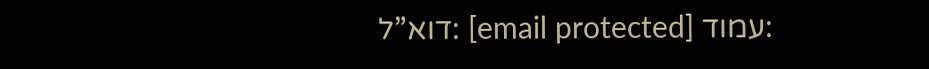:עמוד [email protected] :דוא”ל